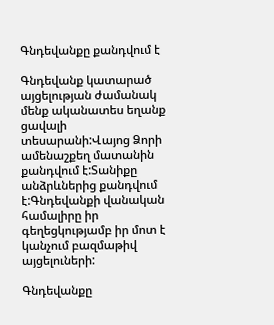Գնդեվանքը քանդվում է

Գնդեվանք կատարած   այցելության ժամանակ մենք ականատես եղանք  ցավալի տեսարանի:Վայոց Ձորի ամենաշքեղ մատանին քանդվում է:Տանիքը անձրևներից քանդվում է:Գնդեվանքի վանական համալիրը իր գեղեցկությամբ իր մոտ է կանչում բազմաթիվ այցելուների:

Գնդեվանքը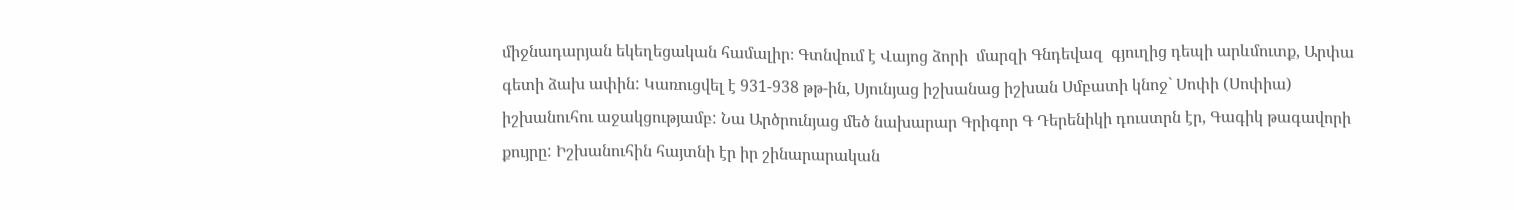միջնադարյան եկեղեցական համալիր։ Գտնվում է Վայոց ձորի  մարզի Գնդեվազ  գյուղից դեպի արևմուտք, Արփա գետի ձախ ափին: Կառուցվել է 931-938 թթ-ին, Սյունյաց իշխանաց իշխան Սմբատի կնոջ` Սոփի (Սոփիա) իշխանուհու աջակցությամբ: Նա Արծրունյաց մեծ նախարար Գրիգոր Գ Դերենիկի դուստրն էր, Գագիկ թագավորի քույրը: Իշխանուհին հայտնի էր իր շինարարական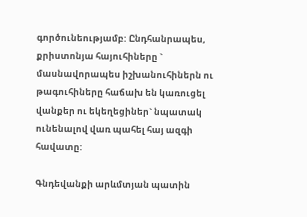գործունեությամբ: Ընդհանրապես, քրիստոնյա հայուհիները ` մասնավորապես իշխանուհիներն ու թագուհիները հաճախ են կառուցել վանքեր ու եկեղեցիներ` նպատակ ունենալով վառ պահել հայ ազգի հավատը:

Գնդեվանքի արևմտյան պատին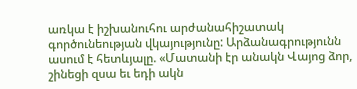առկա է իշխանուհու արժանահիշատակ գործունեության վկայությունը: Արձանագրությունն ասում է հետևյալը. «Մատանի էր անակն Վայոց ձոր, շինեցի զսա եւ եդի ակն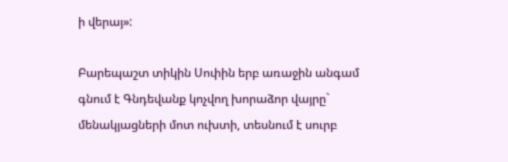ի վերայ»:

Բարեպաշտ տիկին Սոփին երբ առաջին անգամ գնում է Գնդեվանք կոչվող խորաձոր վայրը` մենակյացների մոտ ուխտի, տեսնում է սուրբ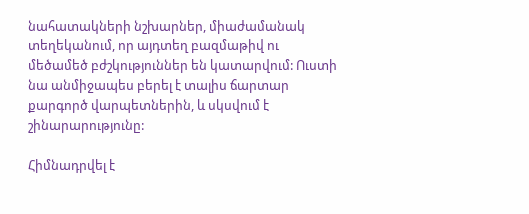նահատակների նշխարներ, միաժամանակ տեղեկանում, որ այդտեղ բազմաթիվ ու մեծամեծ բժշկություններ են կատարվում: Ուստի նա անմիջապես բերել է տալիս ճարտար քարգործ վարպետներին, և սկսվում է շինարարությունը:

Հիմնադրվել է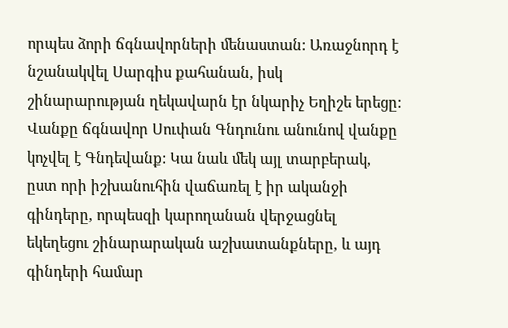որպես ձորի ճգնավորների մենաստան: Առաջնորդ է նշանակվել Սարգիս քահանան, իսկ շինարարության ղեկավարն էր նկարիչ Եղիշե երեցը: Վանքը ճգնավոր Սուփան Գնդունու անունով վանքը կոչվել է Գնդեվանք: Կա նաև մեկ այլ տարբերակ, ըստ որի իշխանուհին վաճառել է իր ականջի գինդերը, որպեսզի կարողանան վերջացնել եկեղեցու շինարարական աշխատանքները, և այդ գինդերի համար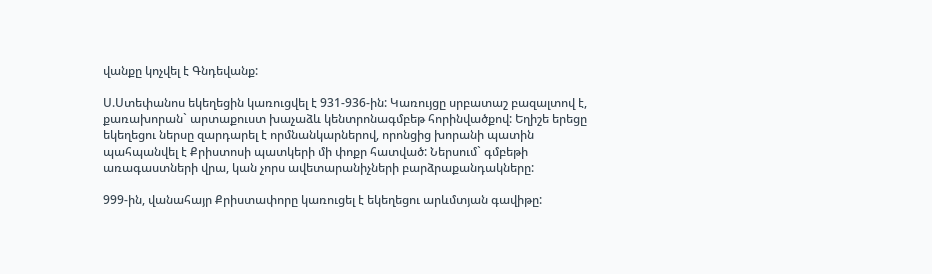վանքը կոչվել է Գնդեվանք:

Ս.Ստեփանոս եկեղեցին կառուցվել է 931-936-ին: Կառույցը սրբատաշ բազալտով է, քառախորան` արտաքուստ խաչաձև կենտրոնագմբեթ հորինվածքով: Եղիշե երեցը եկեղեցու ներսը զարդարել է որմնանկարներով, որոնցից խորանի պատին պահպանվել է Քրիստոսի պատկերի մի փոքր հատված: Ներսում` գմբեթի առագաստների վրա, կան չորս ավետարանիչների բարձրաքանդակները:

999-ին, վանահայր Քրիստափորը կառուցել է եկեղեցու արևմտյան գավիթը: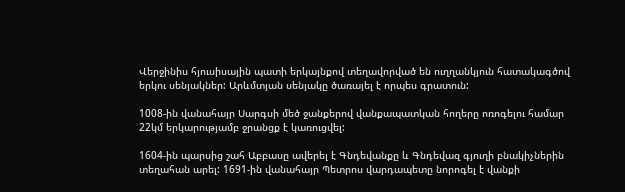Վերջինիս հյուսիսային պատի երկայնքով տեղավորված են ուղղանկյուն հատակագծով երկու սենյակներ: Արևմտյան սենյակը ծառայել է որպես գրատուն:

1008-ին վանահայր Սարգսի մեծ ջանքերով վանքապատկան հողերը ոռոգելու համար 22կմ երկարությամբ ջրանցք է կառուցվել:

1604-ին պարսից շահ Աբբասը ավերել է Գնդեվանքը և Գնդեվազ գյուղի բնակիչներին տեղահան արել: 1691-ին վանահայր Պետրոս վարդապետը նորոգել է վանքի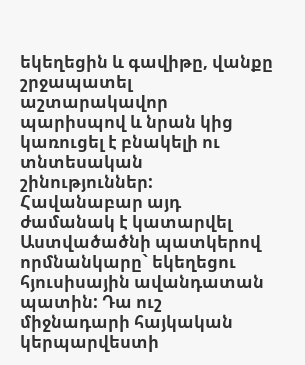եկեղեցին և գավիթը, վանքը շրջապատել աշտարակավոր պարիսպով և նրան կից կառուցել է բնակելի ու տնտեսական շինություններ: Հավանաբար այդ ժամանակ է կատարվել Աստվածածնի պատկերով որմնանկարը` եկեղեցու հյուսիսային ավանդատան պատին: Դա ուշ միջնադարի հայկական կերպարվեստի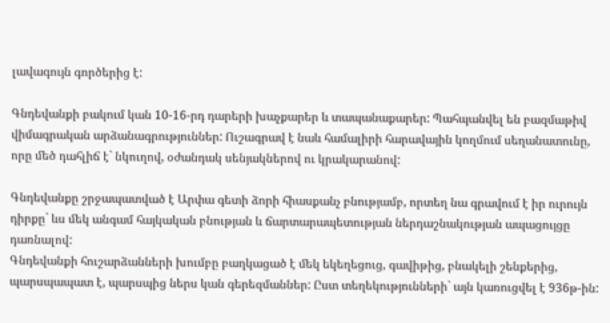լավագույն գործերից է:

Գնդեվանքի բակում կան 10-16-րդ դարերի խաչքարեր և տապանաքարեր: Պահպանվել են բազմաթիվ վիմագրական արձանագրություններ: Ուշագրավ է նաև համալիրի հարավային կողմում սեղանատունը, որը մեծ դահլիճ է` նկուղով, օժանդակ սենյակներով ու կրակարանով:

Գնդեվանքը շրջապատված է Արփա գետի ձորի հիասքանչ բնությամբ, որտեղ նա գրավում է իր ուրույն դիրքը` ևս մեկ անգամ հայկական բնության և ճարտարապետության ներդաշնակության ապացույցը դառնալով:
Գնդեվանքի հուշարձանների խումբը բաղկացած է մեկ եկեղեցուց, գավիթից, բնակելի շենքերից, պարսպապատ է, պարսպից ներս կան գերեզմաններ: Ըստ տեղեկությունների` այն կառուցվել է 936թ-ին: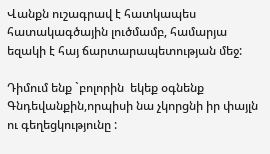Վանքն ուշագրավ է հատկապես հատակագծային լուծմամբ, համարյա եզակի է հայ ճարտարապետության մեջ:

Դիմում ենք `բոլորին  եկեք օգնենք Գնդեվանքին,որպիսի նա չկորցնի իր փայլն ու գեղեցկությունը :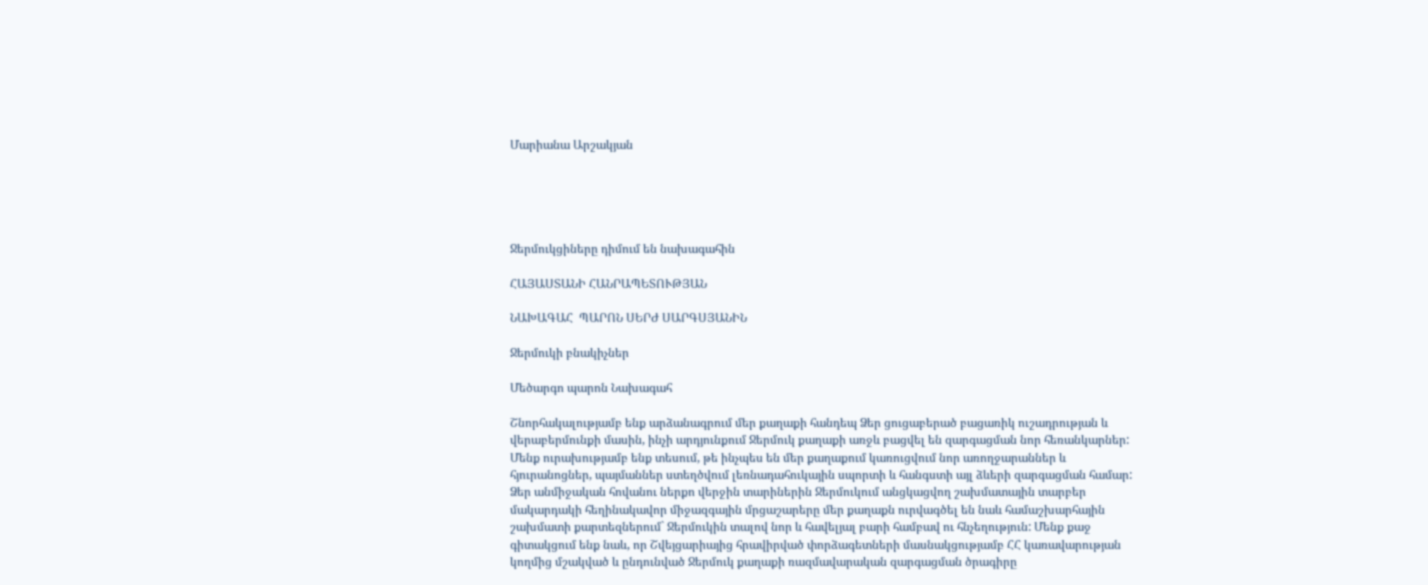Մարիանա Արշակյան





Ջերմուկցիները դիմում են նախագահին

ՀԱՅԱՍՏԱՆԻ ՀԱՆՐԱՊԵՏՈՒԹՅԱՆ

ՆԱԽԱԳԱՀ  ՊԱՐՈՆ ՍԵՐԺ ՍԱՐԳՍՅԱՆԻՆ

Ջերմուկի բնակիչներ

Մեծարգո պարոն Նախագահ

Շնորհակալությամբ ենք արձանագրում մեր քաղաքի հանդեպ Ձեր ցուցաբերած բացառիկ ուշադրության և վերաբերմունքի մասին, ինչի արդյունքում Ջերմուկ քաղաքի առջև բացվել են զարգացման նոր հեռանկարներ: Մենք ուրախությամբ ենք տեսում, թե ինչպես են մեր քաղաքում կառուցվում նոր առողջարաններ և հյուրանոցներ, պայմաններ ստեղծվում լեռնադահուկային սպորտի և հանգստի այլ ձևերի զարգացման համար: Ձեր անմիջական հովանու ներքո վերջին տարիներին Ջերմուկում անցկացվող շախմատային տարբեր մակարդակի հեղինակավոր միջազգային մրցաշարերը մեր քաղաքն ուրվագծել են նաև համաշխարհային շախմատի քարտեզներում` Ջերմուկին տալով նոր և հավելյալ բարի համբավ ու հնչեղություն: Մենք քաջ գիտակցում ենք նաև, որ Շվեյցարիայից հրավիրված փորձագետների մասնակցությամբ ՀՀ կառավարության կողմից մշակված և ընդունված Ջերմուկ քաղաքի ռազմավարական զարգացման ծրագիրը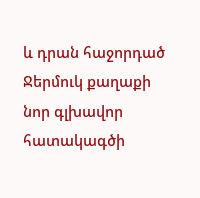և դրան հաջորդած Ջերմուկ քաղաքի նոր գլխավոր հատակագծի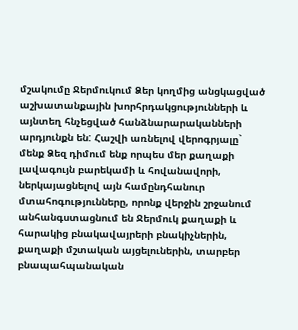մշակումը Ջերմուկում Ձեր կողմից անցկացված աշխատանքային խորհրդակցությունների և այնտեղ հնչեցված հանձնարարականների արդյունքն են: Հաշվի առնելով վերոգրյալը` մենք Ձեզ դիմում ենք որպես մեր քաղաքի լավագույն բարեկամի և հովանավորի, ներկայացնելով այն համընդհանուր մտահոգությունները, որոնք վերջին շրջանում անհանգստացնում են Ջերմուկ քաղաքի և հարակից բնակավայրերի բնակիչներին, քաղաքի մշտական այցելուներին, տարբեր բնապահպանական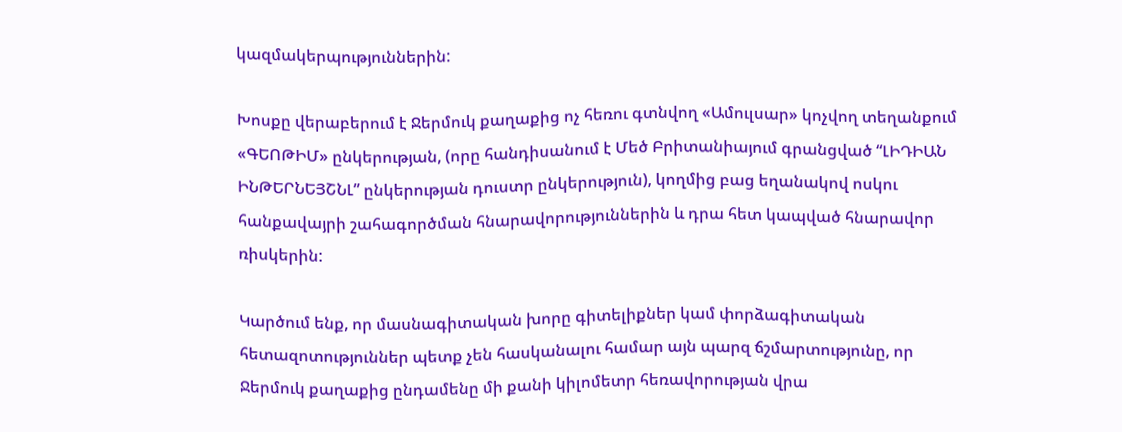կազմակերպություններին:

Խոսքը վերաբերում է Ջերմուկ քաղաքից ոչ հեռու գտնվող «Ամուլսար» կոչվող տեղանքում «ԳԵՈԹԻՄ» ընկերության, (որը հանդիսանում է Մեծ Բրիտանիայում գրանցված “ԼԻԴԻԱՆ ԻՆԹԵՐՆԵՅՇՆԼ” ընկերության դուստր ընկերություն), կողմից բաց եղանակով ոսկու հանքավայրի շահագործման հնարավորություններին և դրա հետ կապված հնարավոր ռիսկերին:

Կարծում ենք, որ մասնագիտական խորը գիտելիքներ կամ փորձագիտական հետազոտություններ պետք չեն հասկանալու համար այն պարզ ճշմարտությունը, որ Ջերմուկ քաղաքից ընդամենը մի քանի կիլոմետր հեռավորության վրա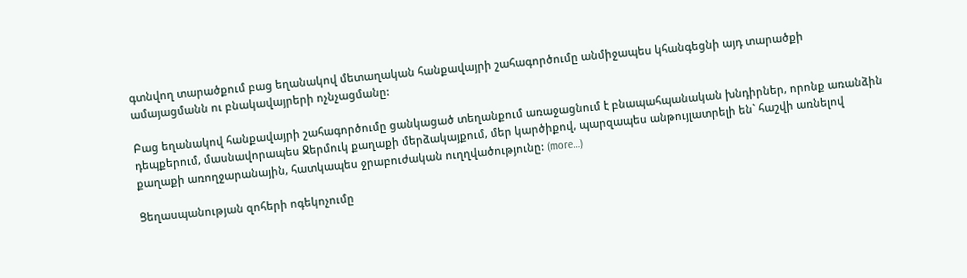գտնվող տարածքում բաց եղանակով մետաղական հանքավայրի շահագործումը անմիջապես կհանգեցնի այդ տարածքի ամայացմանն ու բնակավայրերի ոչնչացմանը:

Բաց եղանակով հանքավայրի շահագործումը ցանկացած տեղանքում առաջացնում է բնապահպանական խնդիրներ, որոնք առանձին դեպքերում, մասնավորապես Ջերմուկ քաղաքի մերձակայքում, մեր կարծիքով, պարզապես անթույլատրելի են` հաշվի առնելով քաղաքի առողջարանային, հատկապես ջրաբուժական ուղղվածությունը: (more…)

Ցեղասպանության զոհերի ոգեկոչումը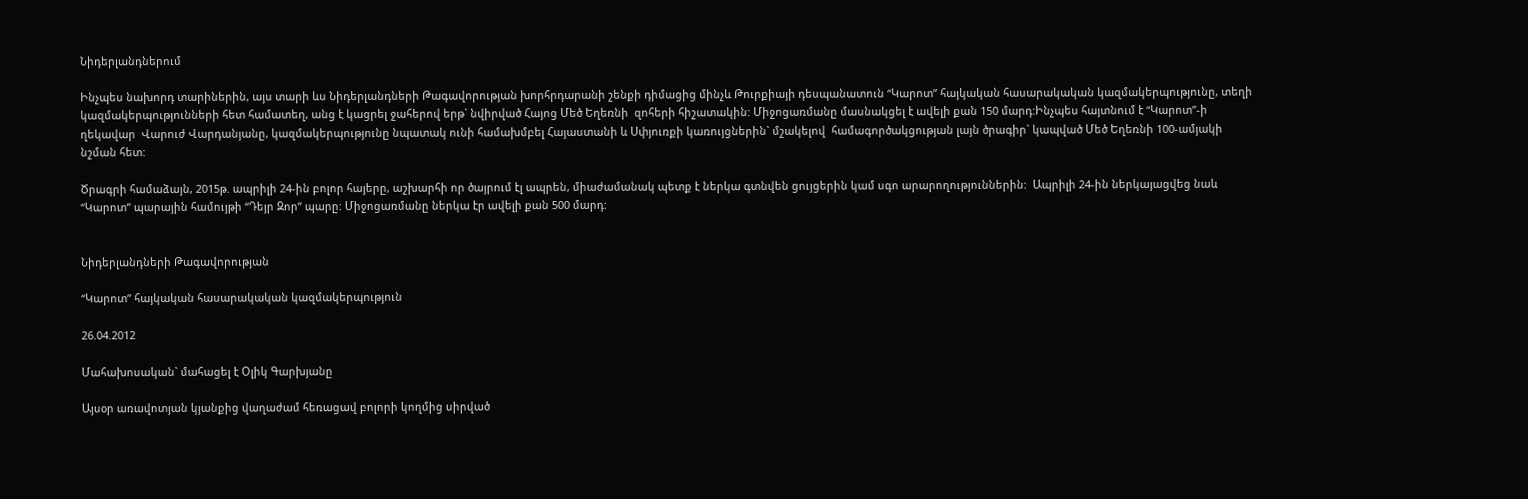Նիդերլանդներում

Ինչպես նախորդ տարիներին, այս տարի ևս Նիդերլանդների Թագավորության խորհրդարանի շենքի դիմացից մինչև Թուրքիայի դեսպանատուն “Կարոտ” հայկական հասարակական կազմակերպությունը, տեղի կազմակերպությունների հետ համատեղ, անց է կացրել ջահերով երթ` նվիրված Հայոց Մեծ Եղեռնի  զոհերի հիշատակին: Միջոցառմանը մասնակցել է ավելի քան 150 մարդ:Ինչպես հայտնում է “Կարոտ”-ի ղեկավար  Վարուժ Վարդանյանը, կազմակերպությունը նպատակ ունի համախմբել Հայաստանի և Սփյուռքի կառույցներին` մշակելով  համագործակցության լայն ծրագիր` կապված Մեծ Եղեռնի 100-ամյակի նշման հետ:

Ծրագրի համաձայն, 2015թ. ապրիլի 24-ին բոլոր հայերը, աշխարհի որ ծայրում էլ ապրեն, միաժամանակ պետք է ներկա գտնվեն ցույցերին կամ սգո արարողություններին:  Ապրիլի 24-ին ներկայացվեց նաև “Կարոտ” պարային համույթի “Դեյր Զոր” պարը: Միջոցառմանը ներկա էր ավելի քան 500 մարդ:


Նիդերլանդների Թագավորության

“Կարոտ” հայկական հասարակական կազմակերպություն

26.04.2012

Մահախոսական` մահացել է Օլիկ Գարխյանը

Այսօր առավոտյան կյանքից վաղաժամ հեռացավ բոլորի կողմից սիրված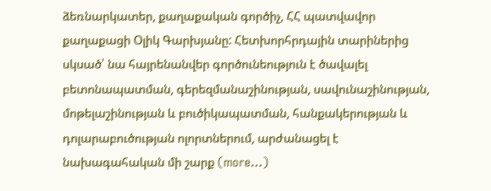ձեռնարկատեր, քաղաքական գործիչ, ՀՀ պատվավոր քաղաքացի Օլիկ Գարխյանը: Հետխորհրդային տարիներից սկսած՝ նա հայրենանվեր գործունեություն է ծավալել բետոնապատման, գերեզմանաշինության, սավունաշինության, մոթելաշինության և բուծիկապատման, հանքակերության և դոլարաբուծության ոլորտներում, արժանացել է նախագահական մի շարք (more…)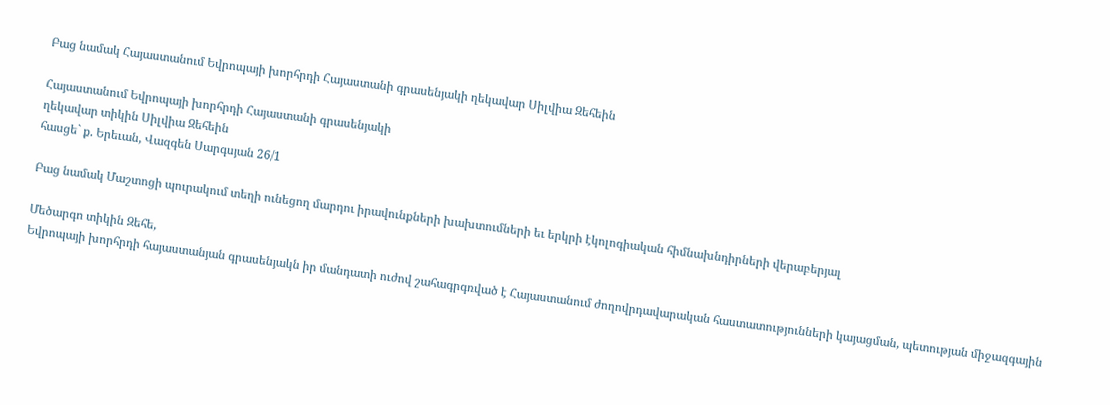Բաց նամակ Հայաստանում Եվրոպայի խորհրդի Հայաստանի գրասենյակի ղեկավար Սիլվիա Զեհեին

Հայաստանում Եվրոպայի խորհրդի Հայաստանի գրասենյակի
ղեկավար տիկին Սիլվիա Զեհեին
հասցե` ք. Երեւան, Վազգեն Սարգսյան 26/1

Բաց նամակ Մաշտոցի պուրակում տեղի ունեցող մարդու իրավունքների խախտումների եւ երկրի էկոլոգիական հիմնախնդիրների վերաբերյալ

Մեծարգո տիկին Զեհե,
Եվրոպայի խորհրդի հայաստանյան գրասենյակն իր մանդատի ուժով շահագրգռված է Հայաստանում ժողովրդավարական հաստատությունների կայացման, պետության միջազգային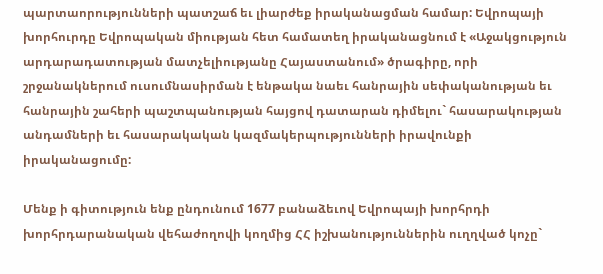պարտաորությունների պատշաճ եւ լիարժեք իրականացման համար: Եվրոպայի խորհուրդը Եվրոպական միության հետ համատեղ իրականացնում է «Աջակցություն արդարադատության մատչելիությանը Հայաստանում» ծրագիրը, որի շրջանակներում ուսումնասիրման է ենթակա նաեւ հանրային սեփականության եւ հանրային շահերի պաշտպանության հայցով դատարան դիմելու` հասարակության անդամների եւ հասարակական կազմակերպությունների իրավունքի իրականացումը:

Մենք ի գիտություն ենք ընդունում 1677 բանաձեւով Եվրոպայի խորհրդի խորհրդարանական վեհաժողովի կողմից ՀՀ իշխանություններին ուղղված կոչը`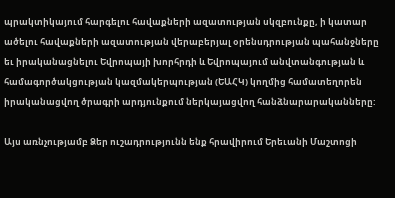պրակտիկայում հարգելու հավաքների ազատության սկզբունքը, ի կատար ածելու հավաքների ազատության վերաբերյալ օրենսդրության պահանջները եւ իրականացնելու Եվրոպայի խորհրդի և Եվրոպայում անվտանգության և համագործակցության կազմակերպության (ԵԱՀԿ) կողմից համատեղորեն իրականացվող ծրագրի արդյունքում ներկայացվող հանձնարարականները:

Այս առնչությամբ Ձեր ուշադրությունն ենք հրավիրում Երեւանի Մաշտոցի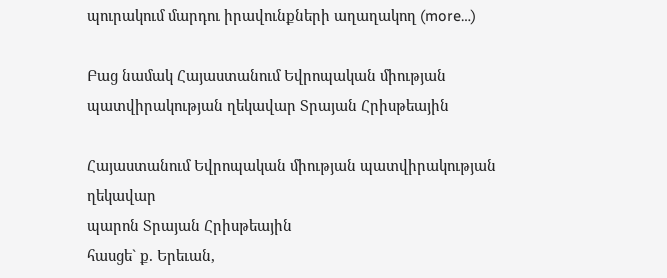պուրակում մարդու իրավունքների աղաղակող (more…)

Բաց նամակ Հայաստանում Եվրոպական միության պատվիրակության ղեկավար Տրայան Հրիսթեային

Հայաստանում Եվրոպական միության պատվիրակության ղեկավար
պարոն Տրայան Հրիսթեային
հասցե` ք. Երեւան,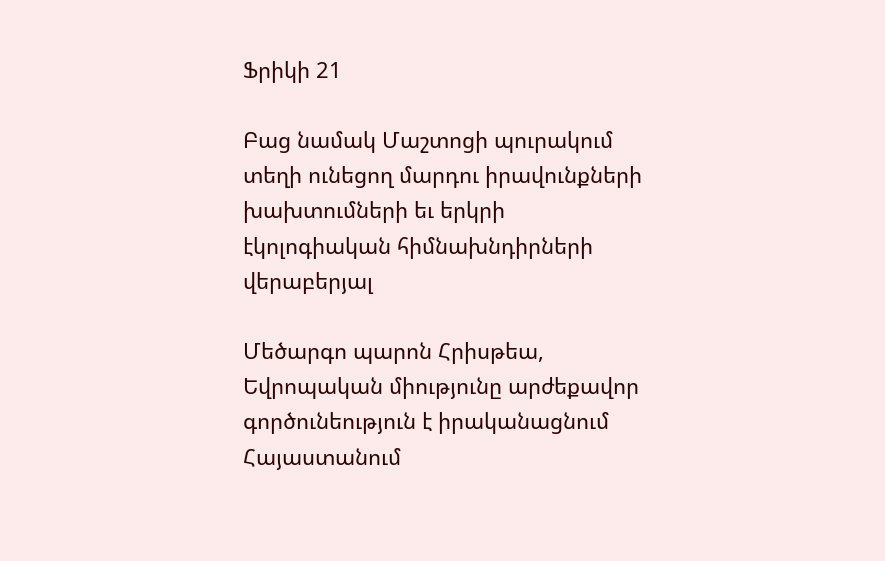Ֆրիկի 21

Բաց նամակ Մաշտոցի պուրակում տեղի ունեցող մարդու իրավունքների խախտումների եւ երկրի էկոլոգիական հիմնախնդիրների վերաբերյալ

Մեծարգո պարոն Հրիսթեա,
Եվրոպական միությունը արժեքավոր գործունեություն է իրականացնում Հայաստանում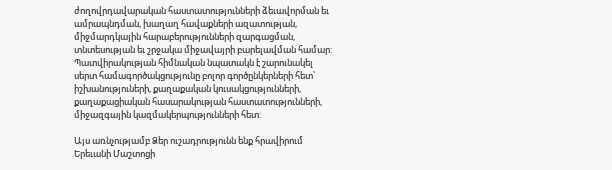ժողովրդավարական հաստատությունների ձեւավորման եւ ամրապնդման, խաղաղ հավաքների ազատության, միջմարդկային հարաբերությունների զարգացման, տնտեսության եւ շրջակա միջավայրի բարելավման համար: Պատվիրակության հիմնական նպատակն է շարունակել սերտ համագործակցությունը բոլոր գործընկերների հետ՝ իշխանություների, քաղաքական կուսակցությունների, քաղաքացիական հասարակության հաստատությունների, միջազգային կազմակերպությունների հետ:

Այս առնչությամբ Ձեր ուշադրությունն ենք հրավիրում Երեւանի Մաշտոցի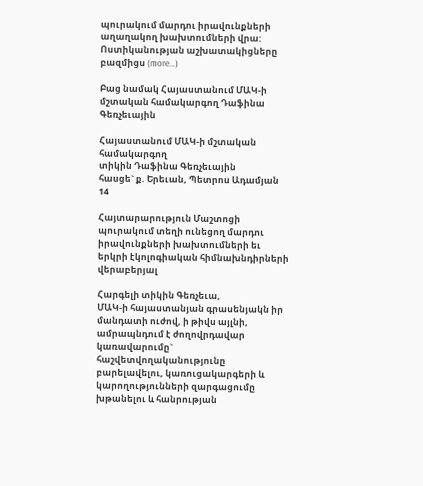պուրակում մարդու իրավունքների աղաղակող խախտումների վրա: Ոստիկանության աշխատակիցները բազմիցս (more…)

Բաց նամակ Հայաստանում ՄԱԿ-ի մշտական համակարգող Դաֆինա Գեռչեւային

Հայաստանում ՄԱԿ-ի մշտական համակարգող
տիկին Դաֆինա Գեռչեւային
հասցե` ք. Երեւան, Պետրոս Ադամյան 14

Հայտարարություն Մաշտոցի պուրակում տեղի ունեցող մարդու իրավունքների խախտումների եւ երկրի էկոլոգիական հիմնախնդիրների վերաբերյալ

Հարգելի տիկին Գեռչեւա,
ՄԱԿ-ի հայաստանյան գրասենյակն իր մանդատի ուժով, ի թիվս այլնի, ամրապնդում է ժողովրդավար կառավարումը` հաշվետվողականությունը բարելավելու, կառուցակարգերի և կարողությունների զարգացումը խթանելու և հանրության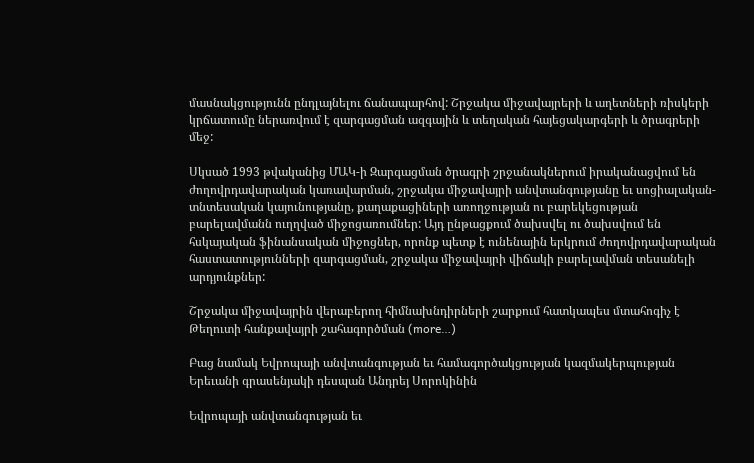մասնակցությունն ընդլայնելու ճանապարհով: Շրջակա միջավայրերի և աղետների ռիսկերի կրճատումը ներառվում է զարգացման ազգային և տեղական հայեցակարգերի և ծրագրերի մեջ:

Սկսած 1993 թվականից ՄԱԿ-ի Զարգացման ծրագրի շրջանակներում իրականացվում են ժողովրդավարական կառավարման, շրջակա միջավայրի անվտանգությանը եւ սոցիալական-տնտեսական կայունությանը, քաղաքացիների առողջության ու բարեկեցության բարելավմանն ուղղված միջոցառումներ: Այդ ընթացքում ծախսվել ու ծախսվում են հսկայական ֆինանսական միջոցներ, որոնք պետք է ունենային երկրում ժողովրդավարական հաստատությունների զարգացման, շրջակա միջավայրի վիճակի բարելավման տեսանելի արդյունքներ:

Շրջակա միջավայրին վերաբերող հիմնախնդիրների շարքում հատկապես մտահոգիչ է Թեղուտի հանքավայրի շահագործման (more…)

Բաց նամակ Եվրոպայի անվտանգության եւ համագործակցության կազմակերպության Երեւանի գրասենյակի դեսպան Անդրեյ Սորոկինին

Եվրոպայի անվտանգության եւ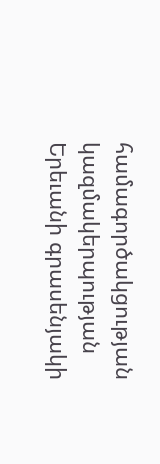համագործակցության կազմակերպության
Երեւանի գրասենյակի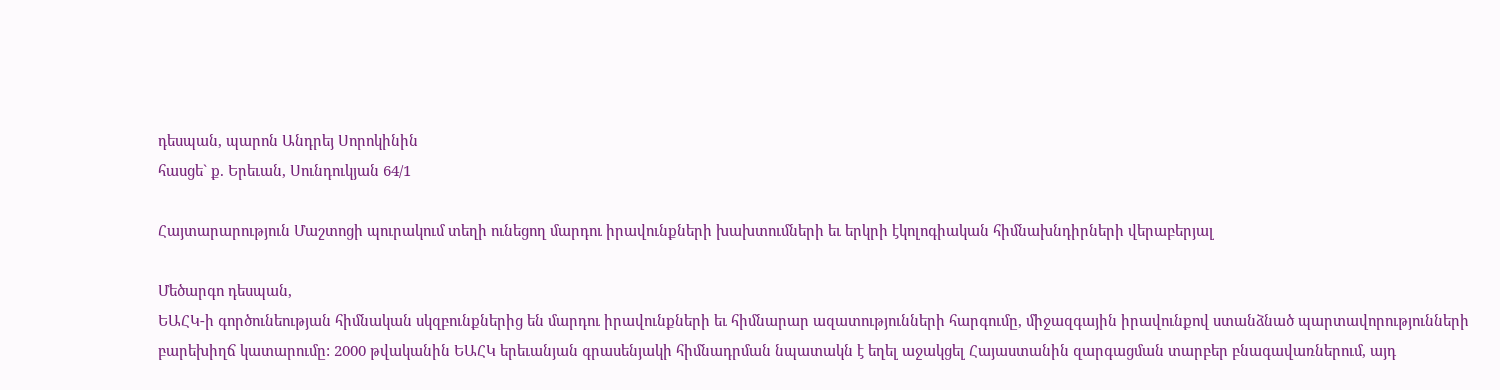դեսպան, պարոն Անդրեյ Սորոկինին
հասցե` ք. Երեւան, Սունդուկյան 64/1

Հայտարարություն Մաշտոցի պուրակում տեղի ունեցող մարդու իրավունքների խախտումների եւ երկրի էկոլոգիական հիմնախնդիրների վերաբերյալ

Մեծարգո դեսպան,
ԵԱՀԿ-ի գործունեության հիմնական սկզբունքներից են մարդու իրավունքների եւ հիմնարար ազատությունների հարգումը, միջազգային իրավունքով ստանձնած պարտավորությունների բարեխիղճ կատարումը: 2000 թվականին ԵԱՀԿ երեւանյան գրասենյակի հիմնադրման նպատակն է եղել աջակցել Հայաստանին զարգացման տարբեր բնագավառներում, այդ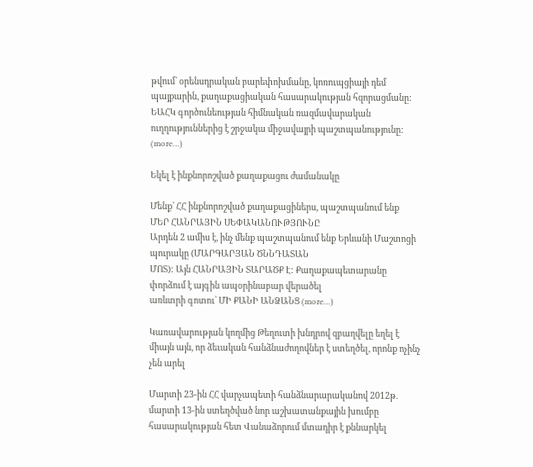թվում` օրենսդրական բարեփոխմանը, կոռուպցիայի դեմ պայքարին, քաղաքացիական հասարակության հզորացմանը: ԵԱՀԿ գործունեության հիմնական ռազմավարական ուղղություններից է շրջակա միջավայրի պաշտպանությունը: (more…)

Եկել է ինքնորոշված քաղաքացու ժամանակը

Մենք` ՀՀ ինքնորոշված քաղաքացիներս, պաշտպանում ենք
ՄԵՐ ՀԱՆՐԱՅԻՆ ՍԵՓԱԿԱՆՈՒԹՅՈՒՆԸ
Արդեն 2 ամիս է, ինչ մենք պաշտպանում ենք Երևանի Մաշտոցի պուրակը (ՄԱՐԳԱՐՅԱՆ ԾՆՆԴԱՏԱՆ
ՄՈՏ): Այն ՀԱՆՐԱՅԻՆ ՏԱՐԱԾՔ Է: Քաղաքապետարանը փորձում է այգին ապօրինաբար վերածել
առևտրի գոտու` ՄԻ ՔԱՆԻ ԱՆՁԱՆՑ (more…)

Կառավարության կողմից Թեղուտի խնդրով զբաղվելը եղել է միայն այն, որ ձեւական հանձնաժողովներ է ստեղծել, որոնք ոչինչ չեն արել

Մարտի 23-ին ՀՀ վարչապետի հանձնարարականով 2012թ. մարտի 13-ին ստեղծված նոր աշխատանքային խումբը հասարակության հետ Վանաձորում մտադիր է քննարկել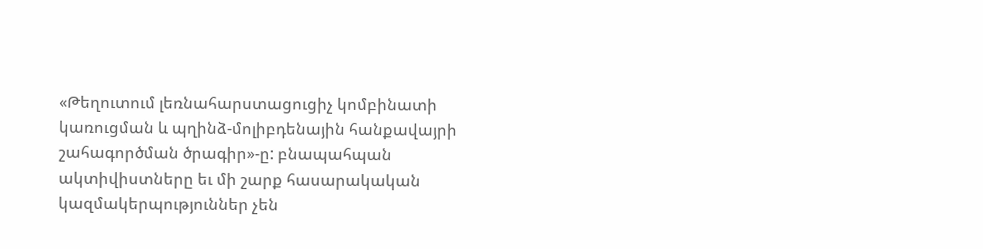«Թեղուտում լեռնահարստացուցիչ կոմբինատի կառուցման և պղինձ-մոլիբդենային հանքավայրի շահագործման ծրագիր»-ը: բնապահպան ակտիվիստները եւ մի շարք հասարակական կազմակերպություններ չեն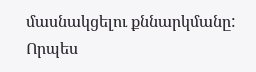մասնակցելու քննարկմանը: Որպես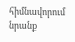հիմնավորում նրանք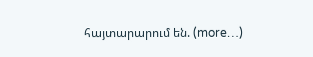հայտարարում են. (more…)